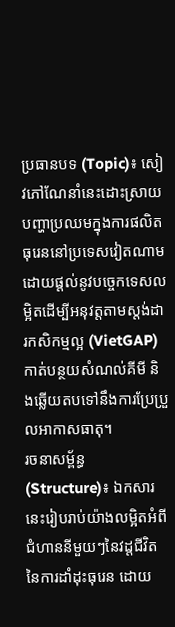ប្រធានបទ (Topic)៖ សៀវភៅណែនាំនេះដោះស្រាយបញ្ហាប្រឈមក្នុងការផលិតធុរេននៅប្រទេសវៀតណាម ដោយផ្តល់នូវបច្ចេកទេសលម្អិតដើម្បីអនុវត្តតាមស្តង់ដារកសិកម្មល្អ (VietGAP) កាត់បន្ថយសំណល់គីមី និងឆ្លើយតបទៅនឹងការប្រែប្រួលអាកាសធាតុ។
រចនាសម្ព័ន្ធ (Structure)៖ ឯកសារនេះរៀបរាប់យ៉ាងលម្អិតអំពីជំហាននីមួយៗនៃវដ្តជីវិតនៃការដាំដុះធុរេន ដោយ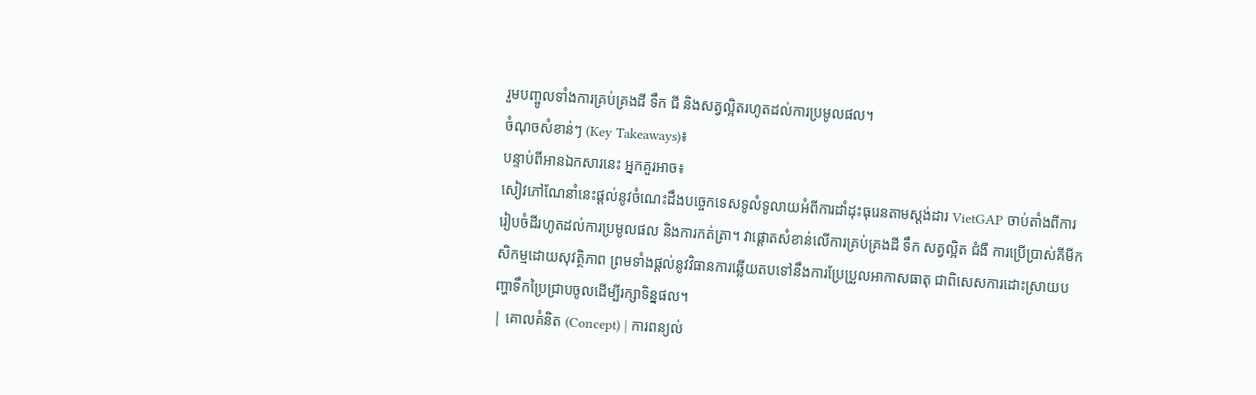រួមបញ្ចូលទាំងការគ្រប់គ្រងដី ទឹក ជី និងសត្វល្អិតរហូតដល់ការប្រមូលផល។
ចំណុចសំខាន់ៗ (Key Takeaways)៖
បន្ទាប់ពីអានឯកសារនេះ អ្នកគួរអាច៖
សៀវភៅណែនាំនេះផ្តល់នូវចំណេះដឹងបច្ចេកទេសទូលំទូលាយអំពីការដាំដុះធុរេនតាមស្តង់ដារ VietGAP ចាប់តាំងពីការរៀបចំដីរហូតដល់ការប្រមូលផល និងការកត់ត្រា។ វាផ្តោតសំខាន់លើការគ្រប់គ្រងដី ទឹក សត្វល្អិត ជំងឺ ការប្រើប្រាស់គីមីកសិកម្មដោយសុវត្ថិភាព ព្រមទាំងផ្តល់នូវវិធានការឆ្លើយតបទៅនឹងការប្រែប្រួលអាកាសធាតុ ជាពិសេសការដោះស្រាយបញ្ហាទឹកប្រៃជ្រាបចូលដើម្បីរក្សាទិន្នផល។
| គោលគំនិត (Concept) | ការពន្យល់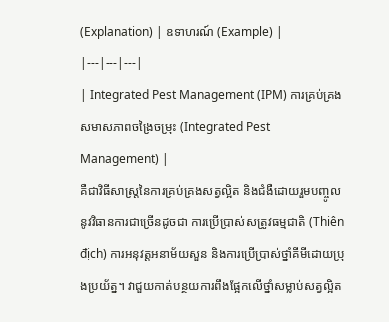(Explanation) | ឧទាហរណ៍ (Example) |
|---|---|---|
| Integrated Pest Management (IPM) ការគ្រប់គ្រងសមាសភាពចង្រៃចម្រុះ (Integrated Pest Management) |
គឺជាវិធីសាស្ត្រនៃការគ្រប់គ្រងសត្វល្អិត និងជំងឺដោយរួមបញ្ចូលនូវវិធានការជាច្រើនដូចជា ការប្រើប្រាស់សត្រូវធម្មជាតិ (Thiên địch) ការអនុវត្តអនាម័យសួន និងការប្រើប្រាស់ថ្នាំគីមីដោយប្រុងប្រយ័ត្ន។ វាជួយកាត់បន្ថយការពឹងផ្អែកលើថ្នាំសម្លាប់សត្វល្អិត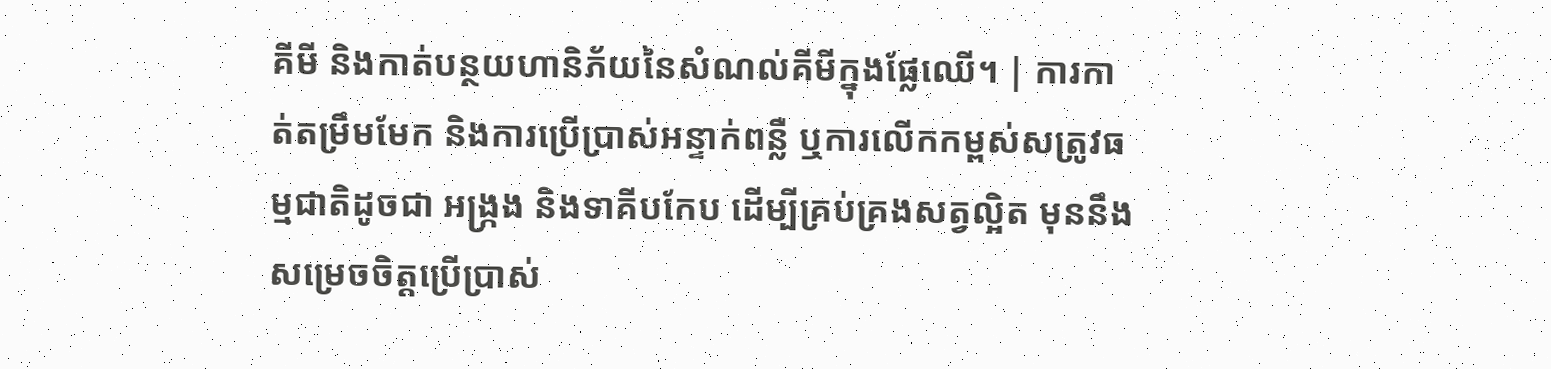គីមី និងកាត់បន្ថយហានិភ័យនៃសំណល់គីមីក្នុងផ្លែឈើ។ | ការកាត់តម្រឹមមែក និងការប្រើប្រាស់អន្ទាក់ពន្លឺ ឬការលើកកម្ពស់សត្រូវធម្មជាតិដូចជា អង្ក្រង និងទាគីបកែប ដើម្បីគ្រប់គ្រងសត្វល្អិត មុននឹងសម្រេចចិត្តប្រើប្រាស់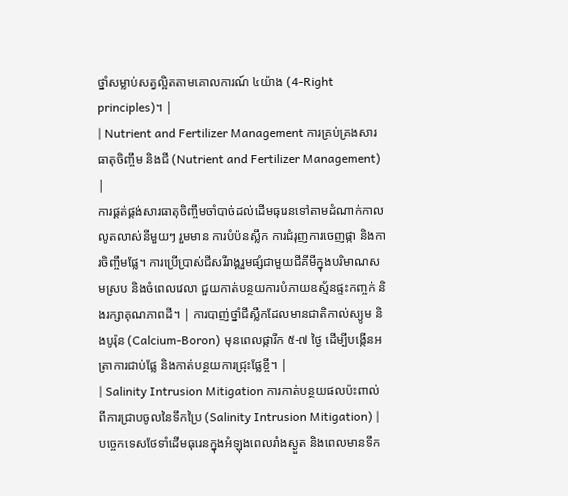ថ្នាំសម្លាប់សត្វល្អិតតាមគោលការណ៍ ៤យ៉ាង (4-Right principles)។ |
| Nutrient and Fertilizer Management ការគ្រប់គ្រងសារធាតុចិញ្ចឹម និងជី (Nutrient and Fertilizer Management) |
ការផ្គត់ផ្គង់សារធាតុចិញ្ចឹមចាំបាច់ដល់ដើមធុរេនទៅតាមដំណាក់កាលលូតលាស់នីមួយៗ រួមមាន ការបំប៉នស្លឹក ការជំរុញការចេញផ្កា និងការចិញ្ចឹមផ្លែ។ ការប្រើប្រាស់ជីសរីរាង្គរួមផ្សំជាមួយជីគីមីក្នុងបរិមាណសមស្រប និងចំពេលវេលា ជួយកាត់បន្ថយការបំភាយឧស្ម័នផ្ទះកញ្ចក់ និងរក្សាគុណភាពដី។ | ការបាញ់ថ្នាំជីស្លឹកដែលមានជាតិកាល់ស្យូម និងបូរ៉ុន (Calcium-Boron) មុនពេលផ្ការីក ៥-៧ ថ្ងៃ ដើម្បីបង្កើនអត្រាការជាប់ផ្លែ និងកាត់បន្ថយការជ្រុះផ្លែខ្ចី។ |
| Salinity Intrusion Mitigation ការកាត់បន្ថយផលប៉ះពាល់ពីការជ្រាបចូលនៃទឹកប្រៃ (Salinity Intrusion Mitigation) |
បច្ចេកទេសថែទាំដើមធុរេនក្នុងអំឡុងពេលរាំងស្ងួត និងពេលមានទឹក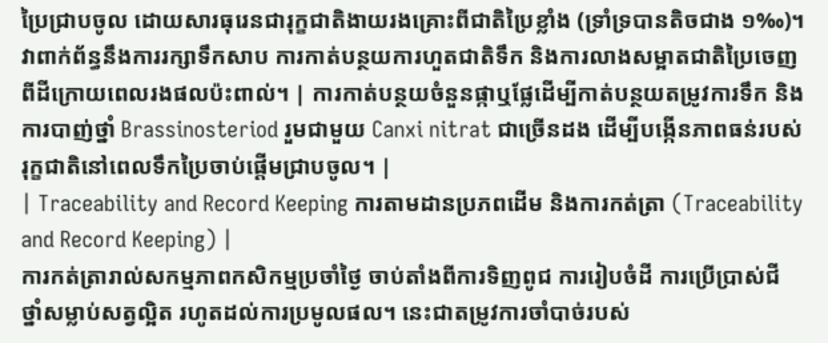ប្រៃជ្រាបចូល ដោយសារធុរេនជារុក្ខជាតិងាយរងគ្រោះពីជាតិប្រៃខ្លាំង (ទ្រាំទ្របានតិចជាង ១‰)។ វាពាក់ព័ន្ធនឹងការរក្សាទឹកសាប ការកាត់បន្ថយការហួតជាតិទឹក និងការលាងសម្អាតជាតិប្រៃចេញពីដីក្រោយពេលរងផលប៉ះពាល់។ | ការកាត់បន្ថយចំនួនផ្កាឬផ្លែដើម្បីកាត់បន្ថយតម្រូវការទឹក និងការបាញ់ថ្នាំ Brassinosteriod រួមជាមួយ Canxi nitrat ជាច្រើនដង ដើម្បីបង្កើនភាពធន់របស់រុក្ខជាតិនៅពេលទឹកប្រៃចាប់ផ្តើមជ្រាបចូល។ |
| Traceability and Record Keeping ការតាមដានប្រភពដើម និងការកត់ត្រា (Traceability and Record Keeping) |
ការកត់ត្រារាល់សកម្មភាពកសិកម្មប្រចាំថ្ងៃ ចាប់តាំងពីការទិញពូជ ការរៀបចំដី ការប្រើប្រាស់ជី ថ្នាំសម្លាប់សត្វល្អិត រហូតដល់ការប្រមូលផល។ នេះជាតម្រូវការចាំបាច់របស់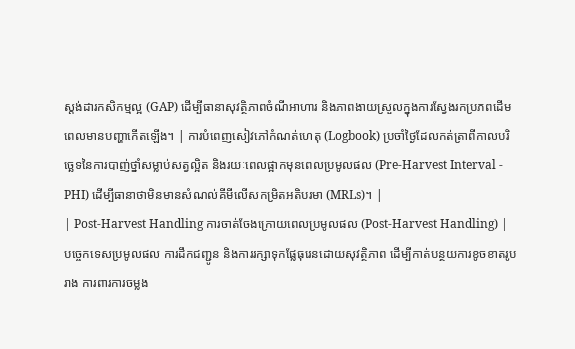ស្តង់ដារកសិកម្មល្អ (GAP) ដើម្បីធានាសុវត្ថិភាពចំណីអាហារ និងភាពងាយស្រួលក្នុងការស្វែងរកប្រភពដើមពេលមានបញ្ហាកើតឡើង។ | ការបំពេញសៀវភៅកំណត់ហេតុ (Logbook) ប្រចាំថ្ងៃដែលកត់ត្រាពីកាលបរិច្ឆេទនៃការបាញ់ថ្នាំសម្លាប់សត្វល្អិត និងរយៈពេលផ្អាកមុនពេលប្រមូលផល (Pre-Harvest Interval - PHI) ដើម្បីធានាថាមិនមានសំណល់គីមីលើសកម្រិតអតិបរមា (MRLs)។ |
| Post-Harvest Handling ការចាត់ចែងក្រោយពេលប្រមូលផល (Post-Harvest Handling) |
បច្ចេកទេសប្រមូលផល ការដឹកជញ្ជូន និងការរក្សាទុកផ្លែធុរេនដោយសុវត្ថិភាព ដើម្បីកាត់បន្ថយការខូចខាតរូបរាង ការពារការចម្លង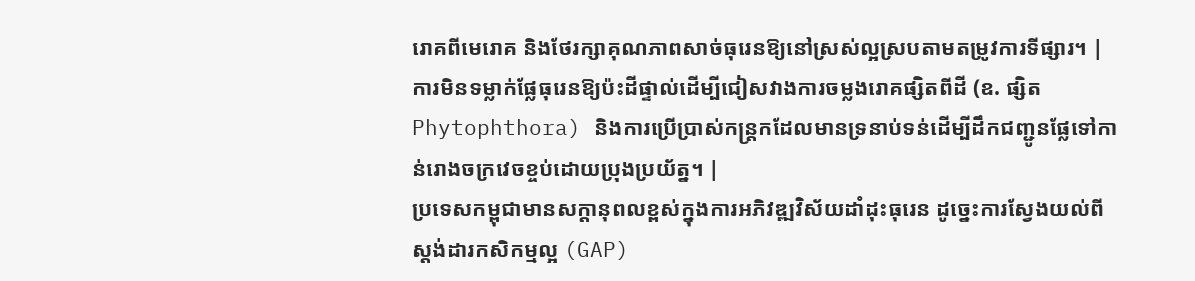រោគពីមេរោគ និងថែរក្សាគុណភាពសាច់ធុរេនឱ្យនៅស្រស់ល្អស្របតាមតម្រូវការទីផ្សារ។ | ការមិនទម្លាក់ផ្លែធុរេនឱ្យប៉ះដីផ្ទាល់ដើម្បីជៀសវាងការចម្លងរោគផ្សិតពីដី (ឧ. ផ្សិត Phytophthora) និងការប្រើប្រាស់កន្ត្រកដែលមានទ្រនាប់ទន់ដើម្បីដឹកជញ្ជូនផ្លែទៅកាន់រោងចក្រវេចខ្ចប់ដោយប្រុងប្រយ័ត្ន។ |
ប្រទេសកម្ពុជាមានសក្តានុពលខ្ពស់ក្នុងការអភិវឌ្ឍវិស័យដាំដុះធុរេន ដូច្នេះការស្វែងយល់ពីស្តង់ដារកសិកម្មល្អ (GAP)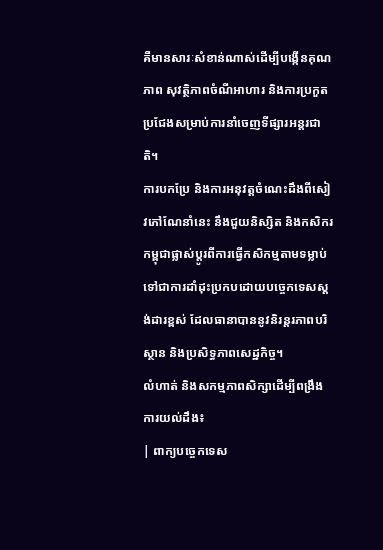គឺមានសារៈសំខាន់ណាស់ដើម្បីបង្កើនគុណភាព សុវត្ថិភាពចំណីអាហារ និងការប្រកួតប្រជែងសម្រាប់ការនាំចេញទីផ្សារអន្តរជាតិ។
ការបកប្រែ និងការអនុវត្តចំណេះដឹងពីសៀវភៅណែនាំនេះ នឹងជួយនិស្សិត និងកសិករកម្ពុជាផ្លាស់ប្តូរពីការធ្វើកសិកម្មតាមទម្លាប់ ទៅជាការដាំដុះប្រកបដោយបច្ចេកទេសស្តង់ដារខ្ពស់ ដែលធានាបាននូវនិរន្តរភាពបរិស្ថាន និងប្រសិទ្ធភាពសេដ្ឋកិច្ច។
លំហាត់ និងសកម្មភាពសិក្សាដើម្បីពង្រឹងការយល់ដឹង៖
| ពាក្យបច្ចេកទេស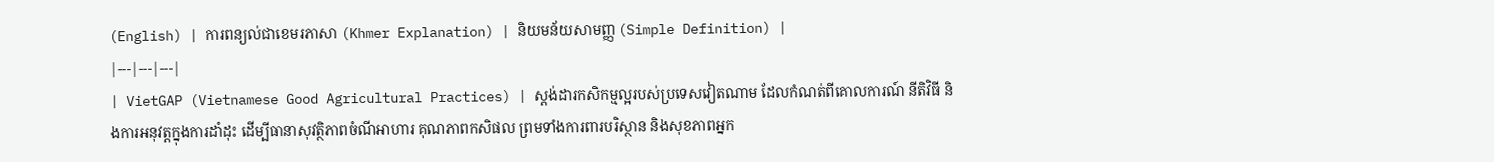(English) | ការពន្យល់ជាខេមរភាសា (Khmer Explanation) | និយមន័យសាមញ្ញ (Simple Definition) |
|---|---|---|
| VietGAP (Vietnamese Good Agricultural Practices) | ស្តង់ដារកសិកម្មល្អរបស់ប្រទេសវៀតណាម ដែលកំណត់ពីគោលការណ៍ នីតិវិធី និងការអនុវត្តក្នុងការដាំដុះ ដើម្បីធានាសុវត្ថិភាពចំណីអាហារ គុណភាពកសិផល ព្រមទាំងការពារបរិស្ថាន និងសុខភាពអ្នក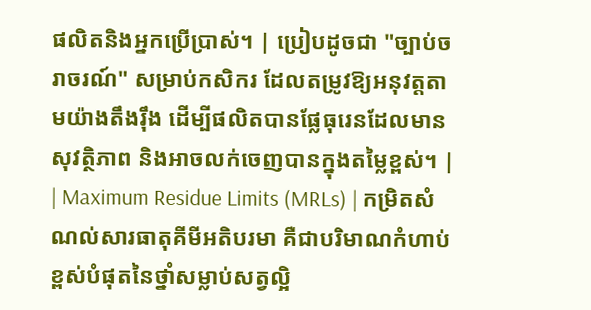ផលិតនិងអ្នកប្រើប្រាស់។ | ប្រៀបដូចជា "ច្បាប់ចរាចរណ៍" សម្រាប់កសិករ ដែលតម្រូវឱ្យអនុវត្តតាមយ៉ាងតឹងរ៉ឹង ដើម្បីផលិតបានផ្លែធុរេនដែលមានសុវត្ថិភាព និងអាចលក់ចេញបានក្នុងតម្លៃខ្ពស់។ |
| Maximum Residue Limits (MRLs) | កម្រិតសំណល់សារធាតុគីមីអតិបរមា គឺជាបរិមាណកំហាប់ខ្ពស់បំផុតនៃថ្នាំសម្លាប់សត្វល្អិ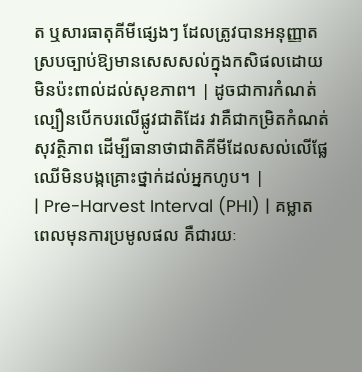ត ឬសារធាតុគីមីផ្សេងៗ ដែលត្រូវបានអនុញ្ញាតស្របច្បាប់ឱ្យមានសេសសល់ក្នុងកសិផលដោយមិនប៉ះពាល់ដល់សុខភាព។ | ដូចជាការកំណត់ល្បឿនបើកបរលើផ្លូវជាតិដែរ វាគឺជាកម្រិតកំណត់សុវត្ថិភាព ដើម្បីធានាថាជាតិគីមីដែលសល់លើផ្លែឈើមិនបង្កគ្រោះថ្នាក់ដល់អ្នកហូប។ |
| Pre-Harvest Interval (PHI) | គម្លាតពេលមុនការប្រមូលផល គឺជារយៈ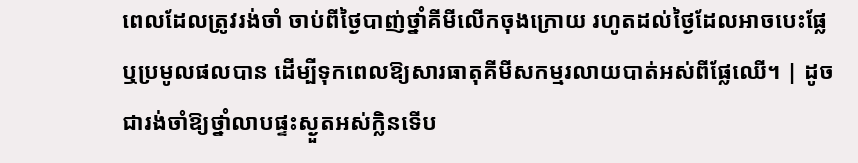ពេលដែលត្រូវរង់ចាំ ចាប់ពីថ្ងៃបាញ់ថ្នាំគីមីលើកចុងក្រោយ រហូតដល់ថ្ងៃដែលអាចបេះផ្លែ ឬប្រមូលផលបាន ដើម្បីទុកពេលឱ្យសារធាតុគីមីសកម្មរលាយបាត់អស់ពីផ្លែឈើ។ | ដូចជារង់ចាំឱ្យថ្នាំលាបផ្ទះស្ងួតអស់ក្លិនទើប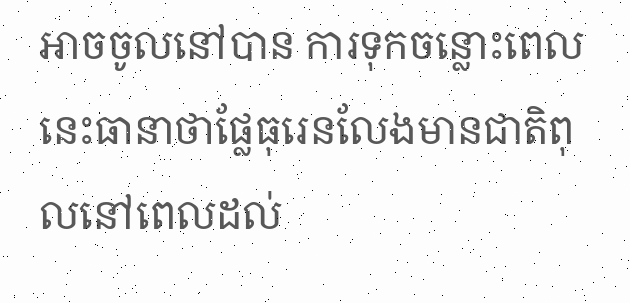អាចចូលនៅបាន ការទុកចន្លោះពេលនេះធានាថាផ្លែធុរេនលែងមានជាតិពុលនៅពេលដល់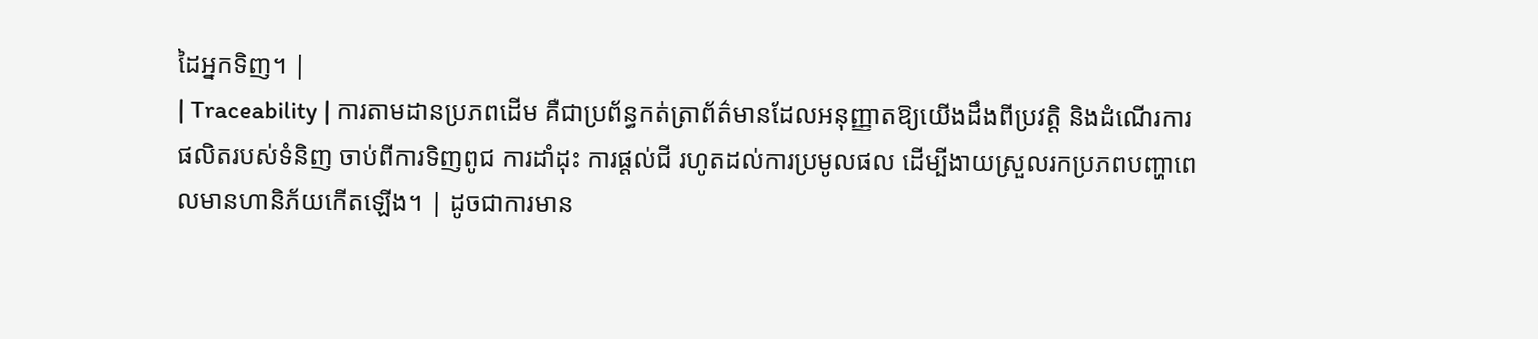ដៃអ្នកទិញ។ |
| Traceability | ការតាមដានប្រភពដើម គឺជាប្រព័ន្ធកត់ត្រាព័ត៌មានដែលអនុញ្ញាតឱ្យយើងដឹងពីប្រវត្តិ និងដំណើរការផលិតរបស់ទំនិញ ចាប់ពីការទិញពូជ ការដាំដុះ ការផ្តល់ជី រហូតដល់ការប្រមូលផល ដើម្បីងាយស្រួលរកប្រភពបញ្ហាពេលមានហានិភ័យកើតឡើង។ | ដូចជាការមាន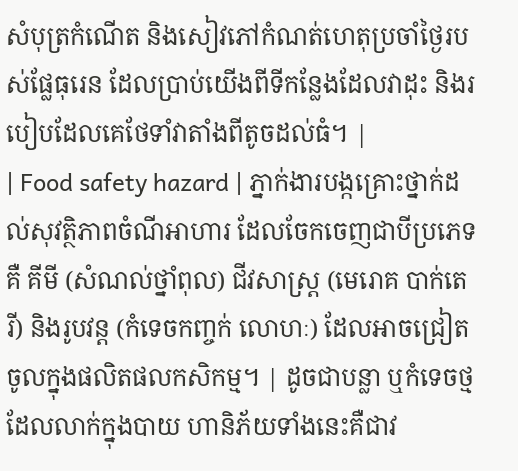សំបុត្រកំណើត និងសៀវភៅកំណត់ហេតុប្រចាំថ្ងៃរបស់ផ្លែធុរេន ដែលប្រាប់យើងពីទីកន្លែងដែលវាដុះ និងរបៀបដែលគេថែទាំវាតាំងពីតូចដល់ធំ។ |
| Food safety hazard | ភ្នាក់ងារបង្កគ្រោះថ្នាក់ដល់សុវត្ថិភាពចំណីអាហារ ដែលចែកចេញជាបីប្រភេទគឺ គីមី (សំណល់ថ្នាំពុល) ជីវសាស្រ្ត (មេរោគ បាក់តេរី) និងរូបវន្ត (កំទេចកញ្ចក់ លោហៈ) ដែលអាចជ្រៀតចូលក្នុងផលិតផលកសិកម្ម។ | ដូចជាបន្លា ឬកំទេចថ្មដែលលាក់ក្នុងបាយ ហានិភ័យទាំងនេះគឺជាវ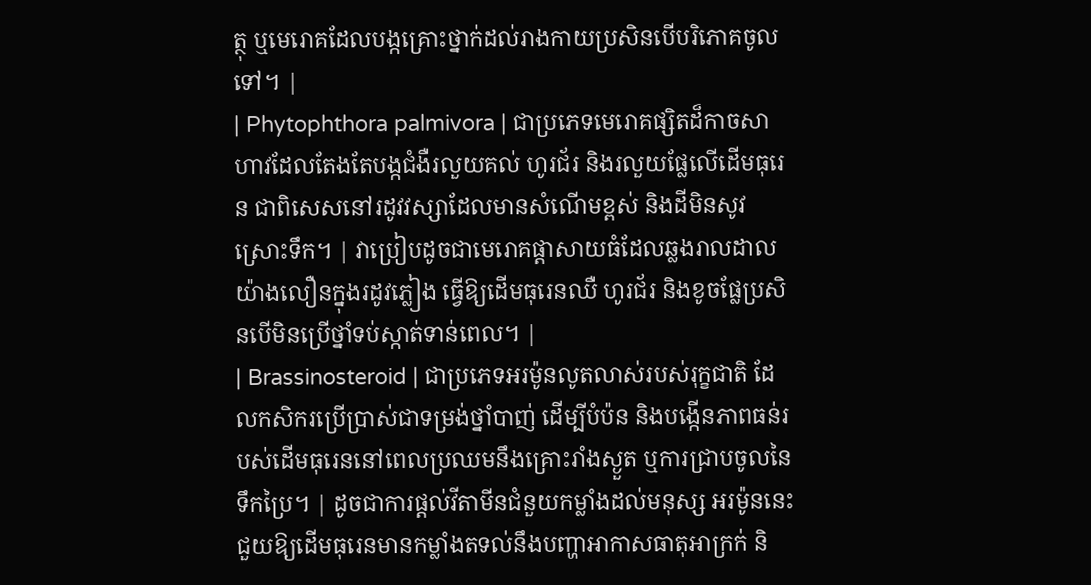ត្ថុ ឬមេរោគដែលបង្កគ្រោះថ្នាក់ដល់រាងកាយប្រសិនបើបរិភោគចូលទៅ។ |
| Phytophthora palmivora | ជាប្រភេទមេរោគផ្សិតដ៏កាចសាហាវដែលតែងតែបង្កជំងឺរលួយគល់ ហូរជ័រ និងរលួយផ្លែលើដើមធុរេន ជាពិសេសនៅរដូវវស្សាដែលមានសំណើមខ្ពស់ និងដីមិនសូវស្រោះទឹក។ | វាប្រៀបដូចជាមេរោគផ្តាសាយធំដែលឆ្លងរាលដាលយ៉ាងលឿនក្នុងរដូវភ្លៀង ធ្វើឱ្យដើមធុរេនឈឺ ហូរជ័រ និងខូចផ្លែប្រសិនបើមិនប្រើថ្នាំទប់ស្កាត់ទាន់ពេល។ |
| Brassinosteroid | ជាប្រភេទអរម៉ូនលូតលាស់របស់រុក្ខជាតិ ដែលកសិករប្រើប្រាស់ជាទម្រង់ថ្នាំបាញ់ ដើម្បីបំប៉ន និងបង្កើនភាពធន់របស់ដើមធុរេននៅពេលប្រឈមនឹងគ្រោះរាំងស្ងួត ឬការជ្រាបចូលនៃទឹកប្រៃ។ | ដូចជាការផ្តល់វីតាមីនជំនួយកម្លាំងដល់មនុស្ស អរម៉ូននេះជួយឱ្យដើមធុរេនមានកម្លាំងតទល់នឹងបញ្ហាអាកាសធាតុអាក្រក់ និ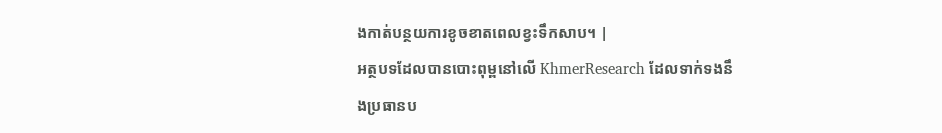ងកាត់បន្ថយការខូចខាតពេលខ្វះទឹកសាប។ |
អត្ថបទដែលបានបោះពុម្ពនៅលើ KhmerResearch ដែលទាក់ទងនឹងប្រធានប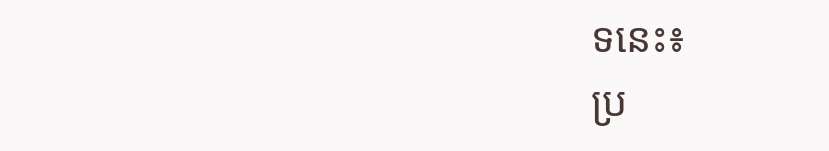ទនេះ៖
ប្រ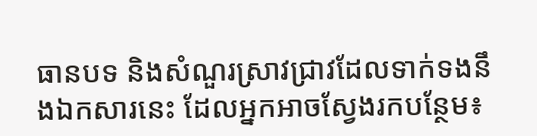ធានបទ និងសំណួរស្រាវជ្រាវដែលទាក់ទងនឹងឯកសារនេះ ដែលអ្នកអាចស្វែងរកបន្ថែម៖